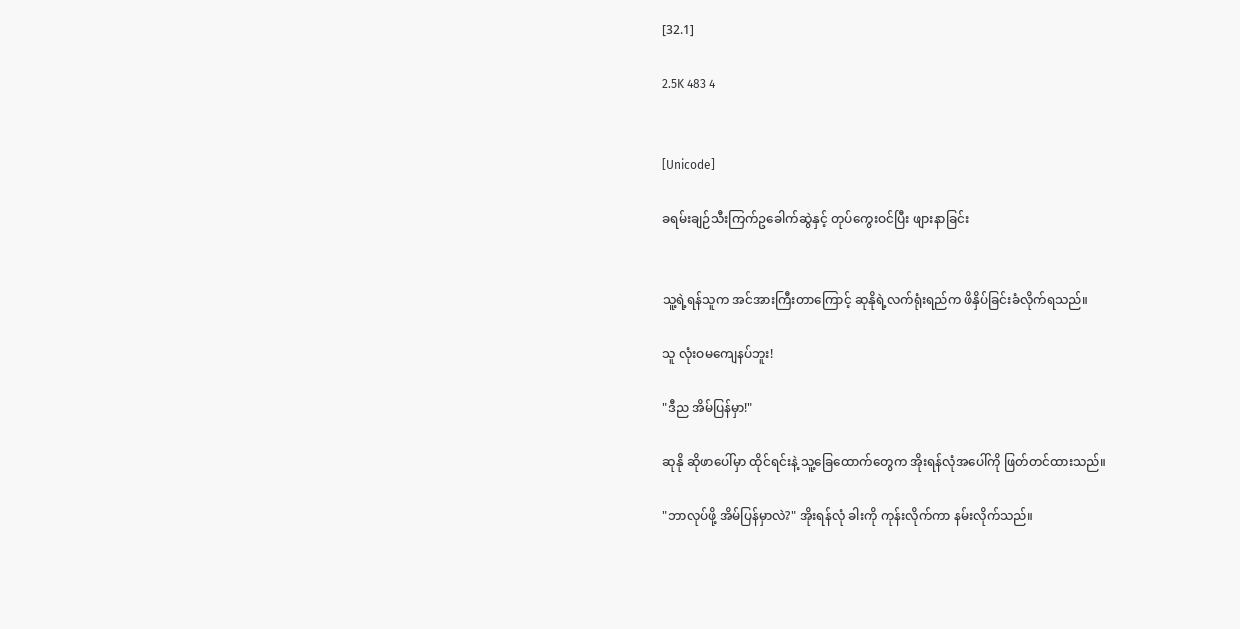[32.1]

2.5K 483 4


[Unicode]

ခရမ်းချဉ်သီးကြက်ဥခေါက်ဆွဲနှင့် တုပ်ကွေးဝင်ပြီး ဖျားနာခြင်း


သူ့ရဲ့ရန်သူက အင်အားကြီးတာကြောင့် ဆုနိုရဲ့လက်ရုံးရည်က ဖိနှိပ်ခြင်းခံလိုက်ရသည်။

သူ လုံးဝမကျေနပ်ဘူး!

"ဒီည အိမ်ပြန်မှာ!"

ဆုနို ဆိုဖာပေါ်မှာ ထိုင်ရင်းနဲ့ သူ့ခြေထောက်တွေက အိုးရန်လုံအပေါ်ကို ဖြတ်တင်ထားသည်။

"ဘာလုပ်ဖို့ အိမ်ပြန်မှာလဲ?" အိုးရန်လုံ ခါးကို ကုန်းလိုက်ကာ နမ်းလိုက်သည်။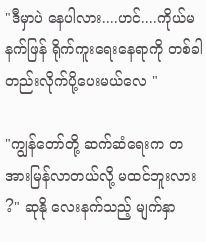"ဒီမှာပဲ နေပါလား....ဟင်....ကိုယ်မနက်ဖြန် ရိုက်ကူးရေးနေရာကို တစ်ခါတည်းလိုက်ပို့ပေးမယ်လေ "

"ကျွန်တော်တို့ ဆက်ဆံရေးက တအားမြန်လာတယ်လို့ မထင်ဘူးလား ?" ဆုနို လေးနက်သည့် မျက်နှာ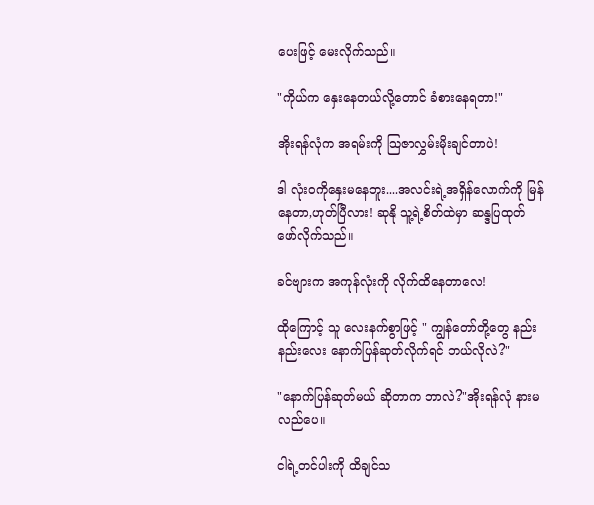ပေးဖြင့် မေးလိုက်သည်။

"ကိုယ်က နှေးနေတယ်လို့တောင် ခံစားနေရတာ!"

အိုးရန်လုံက အရမ်းကို သြဇာလွှမ်းမိုးချင်တာပဲ!

ဒါ လုံးဝကိုနှေးမနေဘူး....အလင်းရဲ့အရှိန်လောက်ကို မြန်နေတာ,ဟုတ်ပြီလား! ဆုနို သူ့ရဲ့စိတ်ထဲမှာ ဆန္ဒပြထုတ်ဖော်လိုက်သည်။

ခင်ဗျားက အကုန်လုံးကို လိုက်ထိနေတာလေ!

ထိုကြောင့် သူ လေးနက်စွာဖြင့် " ကျွန်တော်တို့တွေ နည်းနည်းလေး နောက်ပြန်ဆုတ်လိုက်ရင် ဘယ်လိုလဲ?"

"နောက်ပြန်ဆုတ်မယ် ဆိုတာက ဘာလဲ?"အိုးရန်လုံ နားမလည်ပေ။

ငါရဲ့တင်ပါးကို ထိချင်သ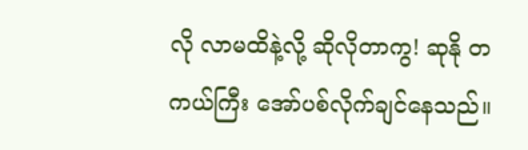လို လာမထိနဲ့လို့ ဆိုလိုတာကွ! ဆုနို တကယ်ကြီး အော်ပစ်လိုက်ချင်နေသည်။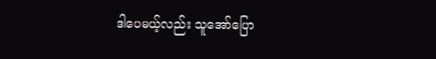ဒါပေမယ့်လည်း သူအော်ပြော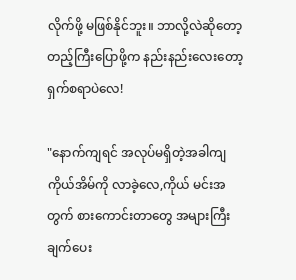လိုက်ဖို့ မဖြစ်နိုင်ဘူး။ ဘာလို့လဲဆိုတော့ တည့်ကြီးပြောဖို့က နည်းနည်းလေးတော့ရှက်စရာပဲလေ!

"နောက်ကျရင် အလုပ်မရှိတဲ့အခါကျ ကိုယ်အိမ်ကို လာခဲ့လေ,ကိုယ် မင်းအတွက် စားကောင်းတာတွေ အများကြီးချက်ပေး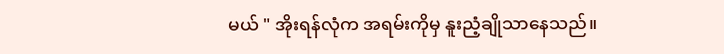မယ် " အိုးရန်လုံက အရမ်းကိုမှ နူးညံ့ချိုသာနေသည်။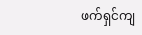ဖက်ရှင်ကျ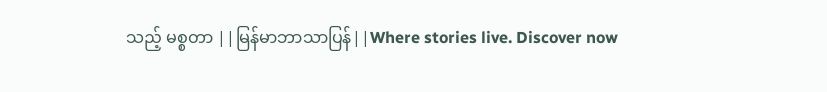သည့် မစ္စတာ ||မြန်မာဘာသာပြန်||Where stories live. Discover now